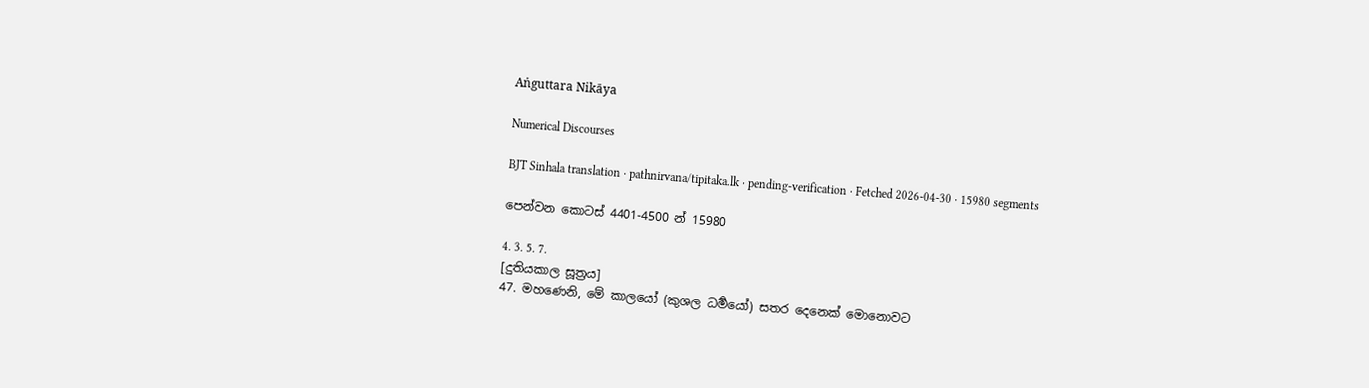Aṅguttara Nikāya

Numerical Discourses

BJT Sinhala translation · pathnirvana/tipitaka.lk · pending-verification · Fetched 2026-04-30 · 15980 segments

පෙන්වන කොටස් 4401-4500 න් 15980

4. 3. 5. 7.
[දුතියකාල සූත්‍රය]
47. මහණෙනි, මේ කාලයෝ (කුශල ධර්‍මයෝ) සතර දෙනෙක් මොනොවට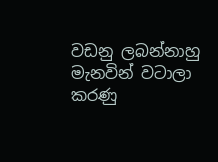වඩනු ලබන්නාහු මැනවින් වටාලා කරණු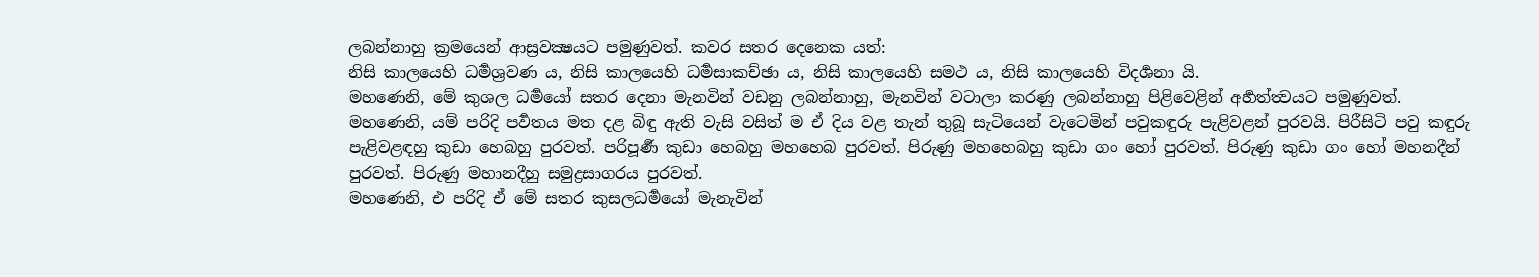ලබන්නාහු ක්‍රමයෙන් ආස්‍රවක්‍ෂයට පමුණුවත්. කවර සතර දෙනෙක යත්:
නිසි කාලයෙහි ධර්‍මශ්‍රවණ ය, නිසි කාලයෙහි ධර්‍මසාකච්ඡා ය, නිසි කාලයෙහි සමථ ය, නිසි කාලයෙහි විදර්‍ශනා යි.
මහණෙනි, මේ කුශල ධර්‍මයෝ සතර දෙනා මැනවින් වඩනු ලබන්නාහු, මැනවින් වටාලා කරණු ලබන්නාහු පිළිවෙළින් අර්‍හත්ත්‍වයට පමුණුවත්.
මහණෙනි, යම් පරිදි පර්‍වතය මත දළ බිඳු ඇති වැසි වසිත් ම ඒ දිය වළ තැන් තුබූ සැටියෙන් වැටෙමින් පවුකඳුරු පැළිවළන් පුරවයි. පිරීසිටි පවු කඳුරු පැළිවළඳහු කුඩා හෙබහු පුරවත්. පරිපූර්‍ණ කුඩා හෙබහු මහහෙබ පුරවත්. පිරුණු මහහෙබහු කුඩා ගං හෝ පුරවත්. පිරුණු කුඩා ගං හෝ මහනදීන් පුරවත්. පිරුණු මහානදීහු සමුද්‍රසාගරය පුරවත්.
මහණෙනි, එ පරිදි ඒ මේ සතර කුසලධර්‍මයෝ මැනැවින්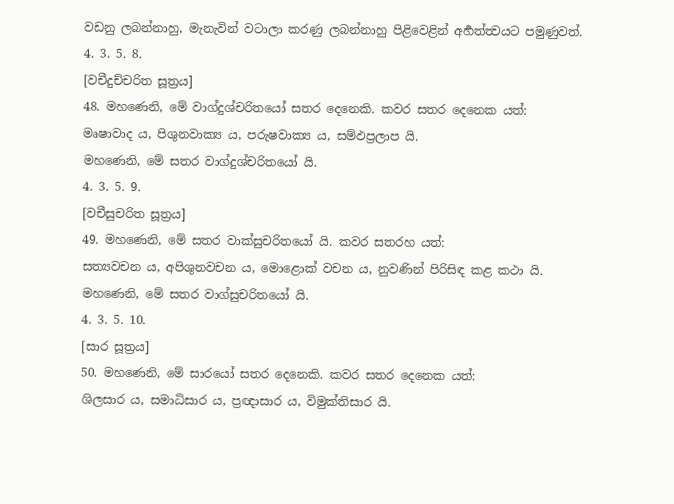වඩනු ලබන්නාහු, මැනැවින් වටාලා කරණු ලබන්නාහු පිළිවෙළින් අර්‍හත්ත්‍වයට පමුණුවත්.
4. 3. 5. 8.
[වචීදුච්චරිත සූත්‍රය]
48. මහණෙනි, මේ වාග්දුශ්චරිතයෝ සතර දෙනෙකි. කවර සතර දෙනෙක යත්:
මෘෂාවාද ය, පිශුනවාක්‍ය ය, පරුෂවාක්‍ය ය, සම්ඵප්‍රලාප යි.
මහණෙනි, මේ සතර වාග්දුශ්චරිතයෝ යි.
4. 3. 5. 9.
[වචීසුචරිත සූත්‍රය]
49. මහණෙනි, මේ සතර වාක්සුචරිතයෝ යි. කවර සතරහ යත්:
සත්‍යවචන ය, අපිශුනවචන ය, මොළොක් වචන ය, නුවණින් පිරිසිඳ කළ කථා යි.
මහණෙනි, මේ සතර වාග්සුචරිතයෝ යි.
4. 3. 5. 10.
[සාර සූත්‍රය]
50. මහණෙනි, මේ සාරයෝ සතර දෙනෙකි. කවර සතර දෙනෙක යත්:
ශිලසාර ය, සමාධිසාර ය, ප්‍රඥාසාර ය, විමුක්තිසාර යි.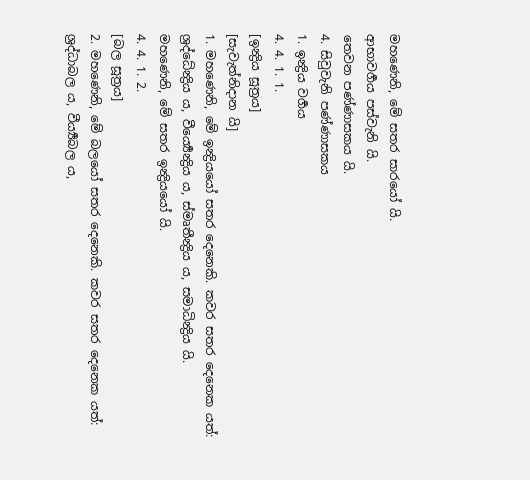මහණෙනි, මේ සතර සාරයෝ යි.
ආභාවර්‍ගය පස්වැනි යි.
තෙවන පණ්ණාසකය යි.
4. සිවුවැනි පණ්ණාසකය
1. ඉන්‍ද්‍රිය වර්‍ගය
4. 4. 1. 1.
[ඉන්‍ද්‍රිය සූත්‍රය]
[සැවැත්නිදාන යි]
1. මහණෙනි, මේ ඉන්‍ද්‍රියයෝ සතර දෙනෙකි. කවර සතර දෙනෙක යත්:
ශ්‍රද්ධේන්‍ද්‍රිය ය, වීර්‍ය්‍යෙන්‍ද්‍රිය ය, ස්මෘතීන්‍ද්‍රිය ය, සමාධින්‍ද්‍රිය යි.
මහණෙනි, මේ සතර ඉන්‍ද්‍රියයෝ යි.
4. 4. 1. 2.
[බල සූත්‍රය]
2. මහණෙනි, මේ බලයෝ සතර දෙනෙකි. කවර සතර දෙනෙක යත්:
ශ්‍රද්ධාබල ය, වීර්‍ය්‍යබල ය,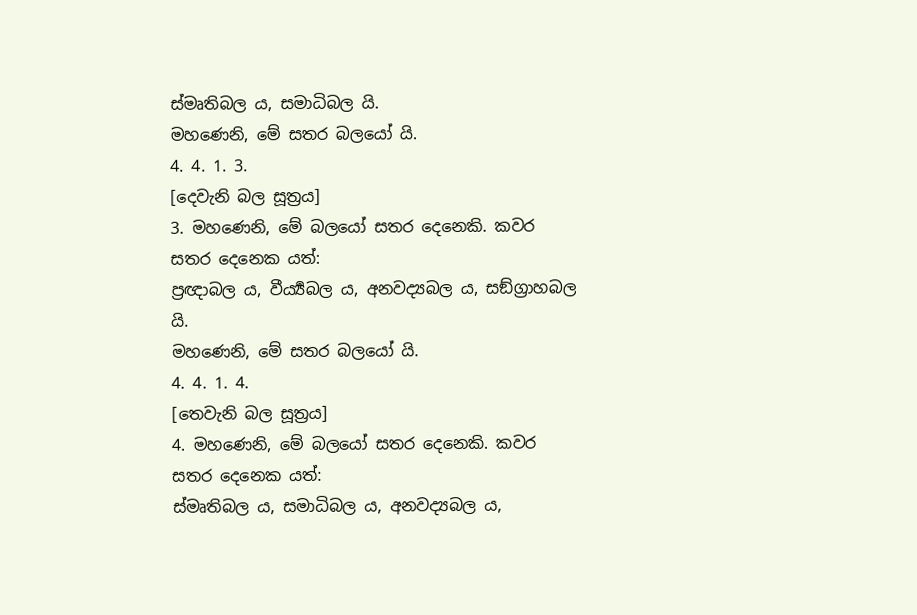ස්මෘතිබල ය, සමාධිබල යි.
මහණෙනි, මේ සතර බලයෝ යි.
4. 4. 1. 3.
[දෙවැනි බල සූත්‍රය]
3. මහණෙනි, මේ බලයෝ සතර දෙනෙකි. කවර සතර දෙනෙක යත්:
ප්‍රඥාබල ය, වීර්‍ය්‍යබල ය, අනවද්‍යබල ය, සඞ්ග්‍රාහබල යි.
මහණෙනි, මේ සතර බලයෝ යි.
4. 4. 1. 4.
[තෙවැනි බල සූත්‍රය]
4. මහණෙනි, මේ බලයෝ සතර දෙනෙකි. කවර සතර දෙනෙක යත්:
ස්මෘතිබල ය, සමාධිබල ය, අනවද්‍යබල ය,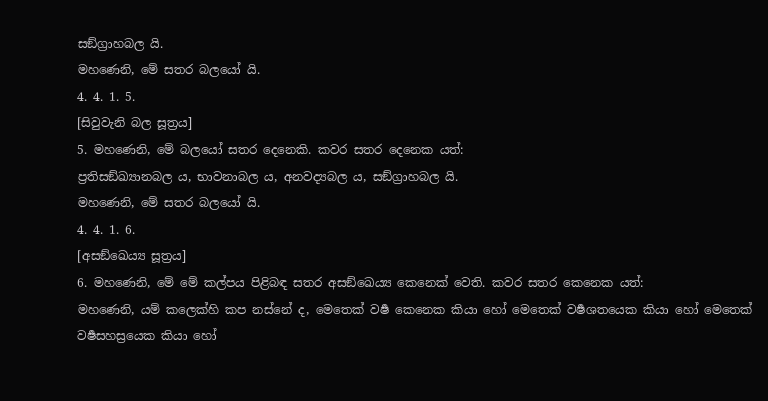සඞ්ග්‍රාහබල යි.
මහණෙනි, මේ සතර බලයෝ යි.
4. 4. 1. 5.
[සිවුවැනි බල සූත්‍රය]
5. මහණෙනි, මේ බලයෝ සතර දෙනෙකි. කවර සතර දෙනෙක යත්:
ප්‍රතිසඞ්ඛ්‍යානබල ය, භාවනාබල ය, අනවද්‍යබල ය, සඞ්ග්‍රාහබල යි.
මහණෙනි, මේ සතර බලයෝ යි.
4. 4. 1. 6.
[අසඞ්ඛෙය්‍ය සූත්‍රය]
6. මහණෙනි, මේ මේ කල්පය පිළිබඳ සතර අසඞ්ඛෙය්‍ය කෙනෙක් වෙති. කවර සතර කෙනෙක යත්:
මහණෙනි, යම් කලෙක්හි කප නස්නේ ද, මෙතෙක් වර්‍ෂ කෙනෙක කියා හෝ මෙතෙක් වර්‍ෂශතයෙක කියා හෝ මෙතෙක් වර්‍ෂසහස්‍රයෙක කියා හෝ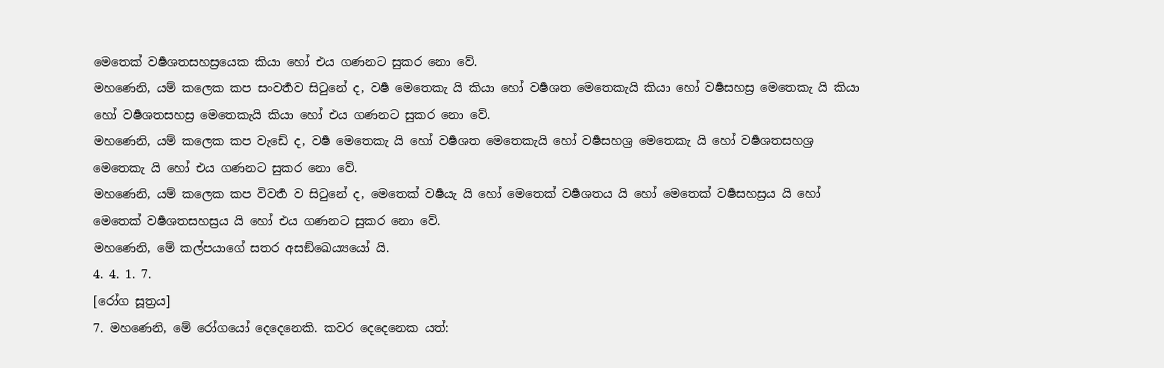මෙතෙක් වර්‍ෂශතසහස්‍රයෙක කියා හෝ එය ගණනට සුකර නො වේ.
මහණෙනි, යම් කලෙක කප සංවර්‍තව සිටුනේ ද, වර්‍ෂ මෙතෙකැ යි කියා හෝ වර්‍ෂශත මෙතෙකැයි කියා හෝ වර්‍ෂසහස්‍ර මෙතෙකැ යි කියා හෝ වර්‍ෂශතසහස්‍ර මෙතෙකැයි කියා හෝ එය ගණනට සුකර නො වේ.
මහණෙනි, යම් කලෙක කප වැඩේ ද, වර්‍ෂ මෙතෙකැ යි හෝ වර්‍ෂශත මෙතෙකැයි හෝ වර්‍ෂසහශ්‍ර මෙතෙකැ යි හෝ වර්‍ෂශතසහශ්‍ර මෙතෙකැ යි හෝ එය ගණනට සුකර නො වේ.
මහණෙනි, යම් කලෙක කප විවර්‍ත ව සිටුනේ ද, මෙතෙක් වර්‍ෂයැ යි හෝ මෙතෙක් වර්‍ෂශතය යි හෝ මෙතෙක් වර්‍ෂසහස්‍රය යි හෝ මෙතෙක් වර්‍ෂශතසහස්‍රය යි හෝ එය ගණනට සුකර නො වේ.
මහණෙනි, මේ කල්පයාගේ සතර අසඞ්ඛෙය්‍යයෝ යි.
4. 4. 1. 7.
[රෝග සූත්‍රය]
7. මහණෙනි, මේ රෝගයෝ දෙදෙනෙකි. කවර දෙදෙනෙක යත්: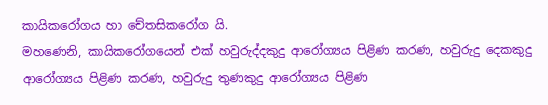කායිකරෝගය හා චේතසිකරෝග යි.
මහණෙනි, කායිකරෝගයෙන් එක් හවුරුද්දකුදු ආරෝග්‍යය පිළිණ කරණ, හවුරුදු දෙකකුදු ආරෝග්‍යය පිළිණ කරණ, හවුරුදු තුණකුදු ආරෝග්‍යය පිළිණ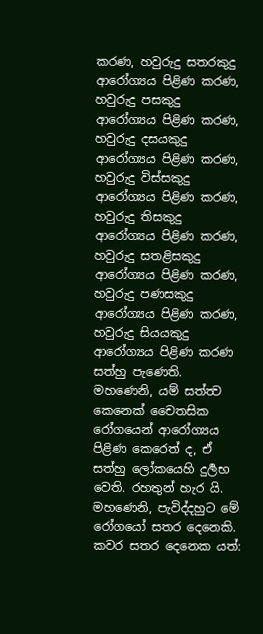කරණ, හවුරුදු සතරකුදු ආරෝග්‍යය පිළිණ කරණ, හවුරුදු පසකුදු ආරෝග්‍යය පිළිණ කරණ, හවුරුදු දසයකුදු ආරෝග්‍යය පිළිණ කරණ, හවුරුදු විස්සකුදු ආරෝග්‍යය පිළිණ කරණ, හවුරුදු තිසකුදු ආරෝග්‍යය පිළිණ කරණ, හවුරුදු සතළිසකුදු ආරෝග්‍යය පිළිණ කරණ, හවුරුදු පණසකුදු ආරෝග්‍යය පිළිණ කරණ, හවුරුදු සියයකුදු ආරෝග්‍යය පිළිණ කරණ සත්හු පැණෙති.
මහණෙනි, යම් සත්ත්‍ව කෙනෙක් චෛතසික රෝගයෙන් ආරෝග්‍යය පිළිණ කෙරෙත් ද, ඒ සත්හු ලෝකයෙහි දුර්‍ලභ වෙති. රහතුන් හැර යි.
මහණෙනි, පැවිද්දහුට මේ රෝගයෝ සතර දෙනෙකි. කවර සතර දෙනෙක යත්: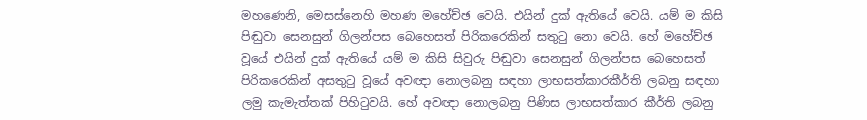මහණෙනි, මෙසස්නෙහි මහණ මහේච්ඡ වෙයි. එයින් දුක් ඇතියේ වෙයි. යම් ම කිසි පිඬුවා සෙනසුන් ගිලන්පස බෙහෙසත් පිරිකරෙකින් සතුටු නො වෙයි. හේ මහේච්ඡ වූයේ එයින් දුක් ඇතියේ යම් ම කිසි සිවුරු පිඬුවා සෙනසුන් ගිලන්පස බෙහෙසත් පිරිකරෙකින් අසතුටු වූයේ අවඥා නොලබනු සඳහා ලාභසත්කාරකීර්ති ලබනු සඳහා ලමු කැමැත්තක් පිහිටුවයි. හේ අවඥා නොලබනු පිණිස ලාභසත්කාර කීර්ති ලබනු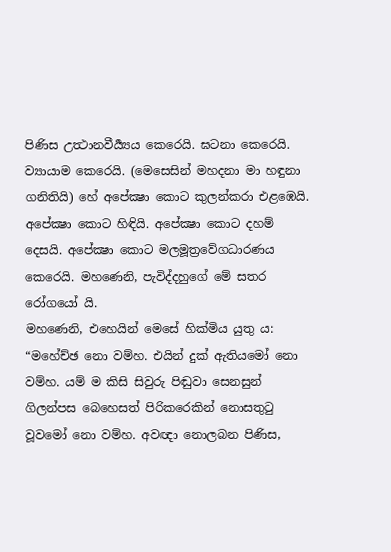පිණිස උත්‍ථානවීර්‍ය්‍යය කෙරෙයි. ඝටනා කෙරෙයි. ව්‍යායාම කෙරෙයි. (මෙසෙසින් මහදනා මා හඳුනා ගනිතියි) හේ අපේක්‍ෂා කොට කුලන්කරා එළඹෙයි. අපේක්‍ෂා කොට හිඳියි. අපේක්‍ෂා කොට දහම් දෙසයි. අපේක්‍ෂා කොට මලමූත්‍රවේගධාරණය කෙරෙයි. මහණෙනි, පැවිද්දහුගේ මේ සතර රෝගයෝ යි.
මහණෙනි, එහෙයින් මෙසේ හික්මිය යුතු ය: “මහේච්ඡ නො වම්හ. එයින් දුක් ඇතියමෝ නො වම්හ. යම් ම කිසි සිවුරු පිඬුවා සෙනසුන් ගිලන්පස බෙහෙසත් පිරිකරෙකින් නොසතුටු වූවමෝ නො වම්හ. අවඥා නොලබන පිණිස,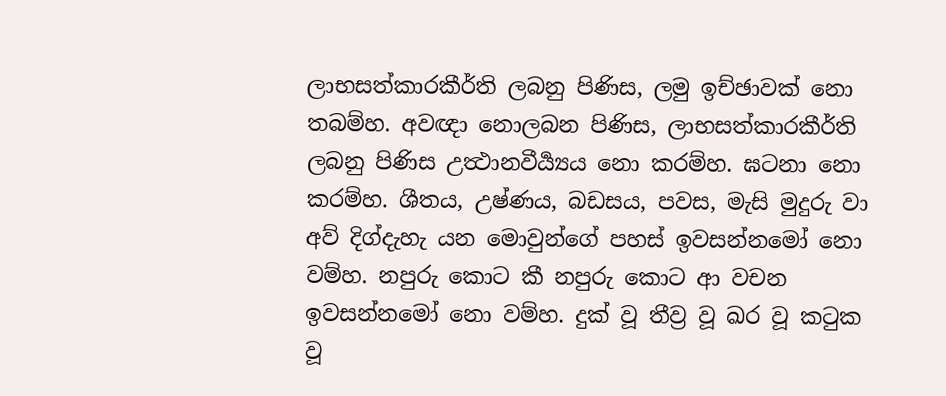ලාභසත්කාරකීර්ති ලබනු පිණිස, ලමු ඉච්ඡාවක් නො තබම්හ. අවඥා නොලබන පිණිස, ලාභසත්කාරකීර්ති ලබනු පිණිස උත්‍ථානවීර්‍ය්‍යය නො කරම්හ. ඝටනා නො කරම්හ. ශීතය, උෂ්ණය, බඩසය, පවස, මැසි මුදුරු වා අව් දිග්දැහැ යන මොවුන්ගේ පහස් ඉවසන්නමෝ නො වම්හ. නපුරු කොට කී නපුරු කොට ආ වචන ඉවසන්නමෝ නො වම්හ. දුක් වූ තීව්‍ර වූ ඛර වූ කටුක වූ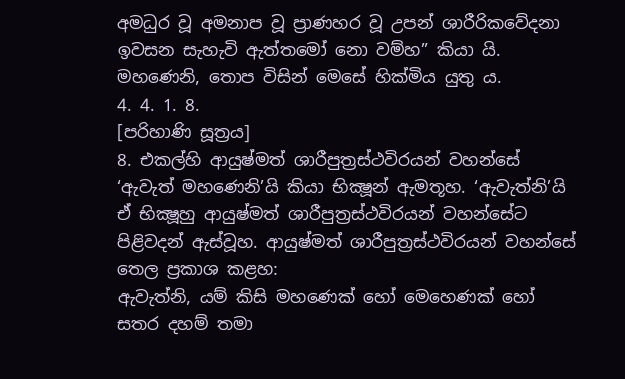අමධුර වූ අමනාප වූ ප්‍රාණහර වූ උපන් ශාරීරිකවේදනා ඉවසන සැහැවි ඇත්තමෝ නො වම්හ” කියා යි. මහණෙනි, තොප විසින් මෙසේ හික්මිය යුතු ය.
4. 4. 1. 8.
[පරිහාණි සූත්‍රය]
8. එකල්හි ආයුෂ්මත් ශාරීපුත්‍රස්ථවිරයන් වහන්සේ ‘ඇවැත් මහණෙනි’යි කියා භික්‍ෂූන් ඇමතූහ. ‘ඇවැත්නි’යි ඒ භික්‍ෂූහු ආයුෂ්මත් ශාරීපුත්‍රස්ථවිරයන් වහන්සේට පිළිවදන් ඇස්වූහ. ආයුෂ්මත් ශාරීපුත්‍රස්ථවිරයන් වහන්සේ තෙල ප්‍රකාශ කළහ:
ඇවැත්නි, යම් කිසි මහණෙක් හෝ මෙහෙණක් හෝ සතර දහම් තමා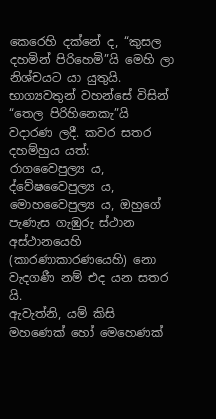කෙරෙහි දක්නේ ද, “කුසල දහමින් පිරිහෙමි”යි මෙහි ලා නිශ්චයට යා යුතුයි. භාග්‍යවතුන් වහන්සේ විසින් “තෙල පිරිහිනෙකැ”යි වදාරණ ලදී. කවර සතර දහම්හුය යත්:
රාගවෛපුල්‍ය ය, ද්වේෂවෛපුල්‍ය ය, මොහවෛපුල්‍ය ය, ඔහුගේ පැණැස ගැඹුරු ස්ථාන අස්ථානයෙහි (කාරණාකාරණයෙහි) නො වැදගණී නම් එද යන සතර යි.
ඇවැත්නි, යම් කිසි මහණෙක් හෝ මෙහෙණක්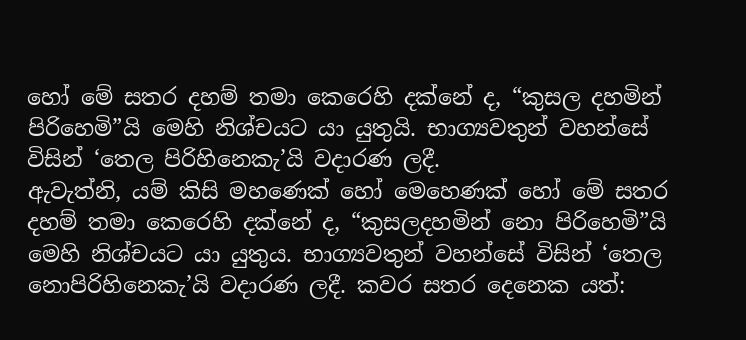හෝ මේ සතර දහම් තමා කෙරෙහි දක්නේ ද, “කුසල දහමින් පිරිහෙමි”යි මෙහි නිශ්චයට යා යුතුයි. භාග්‍යවතුන් වහන්සේ විසින් ‘තෙල පිරිහිනෙකැ’යි වදාරණ ලදී.
ඇවැත්නි, යම් කිසි මහණෙක් හෝ මෙහෙණක් හෝ මේ සතර දහම් තමා කෙරෙහි දක්නේ ද, “කුසලදහමින් නො පිරිහෙමි”යි මෙහි නිශ්චයට යා යුතුය. භාග්‍යවතුන් වහන්සේ විසින් ‘තෙල නොපිරිහිනෙකැ’යි වදාරණ ලදී. කවර සතර දෙනෙක යත්: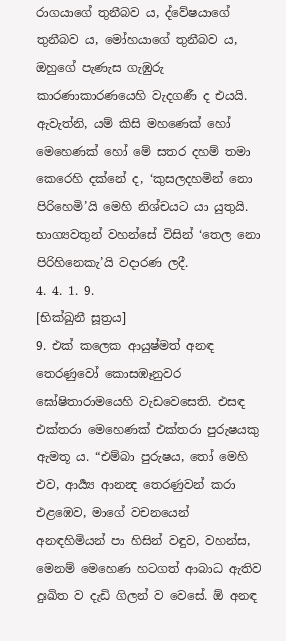රාගයාගේ තුනීබව ය, ද්වේෂයාගේ තුනීබව ය, මෝහයාගේ තුනීබව ය, ඔහුගේ පැණැස ගැඹුරු කාරණාකාරණයෙහි වැදගණී ද එයයි.
ඇවැත්නි, යම් කිසි මහණෙක් හෝ මෙහෙණක් හෝ මේ සතර දහම් තමා කෙරෙහි දක්නේ ද, ‘කුසලදහමින් නො පිරිහෙමි’යි මෙහි නිශ්චයට යා යුතුයි. භාග්‍යවතුන් වහන්සේ විසින් ‘තෙල නො පිරිහිනෙකැ’යි වදාරණ ලදී.
4. 4. 1. 9.
[භික්ඛුනී සූත්‍රය]
9. එක් කලෙක ආයුෂ්මත් අනඳ තෙරණුවෝ කොසඹෑනුවර ඝෝෂිතාරාමයෙහි වැඩවෙසෙති. එසඳ එක්තරා මෙහෙණක් එක්තරා පුරුෂයකු ඇමතූ ය. “එම්බා පුරුෂය, තෝ මෙහි එව, ආර්‍ය්‍ය ආනන්‍ද තෙරණුවන් කරා එළඹෙව, මාගේ වචනයෙන් අනඳහිමියන් පා හිසින් වඳුව, වහන්ස, මෙනම් මෙහෙණ හටගත් ආබාධ ඇතිව දුඃඛිත ව දැඩි ගිලන් ව වෙසේ. ඕ අනඳ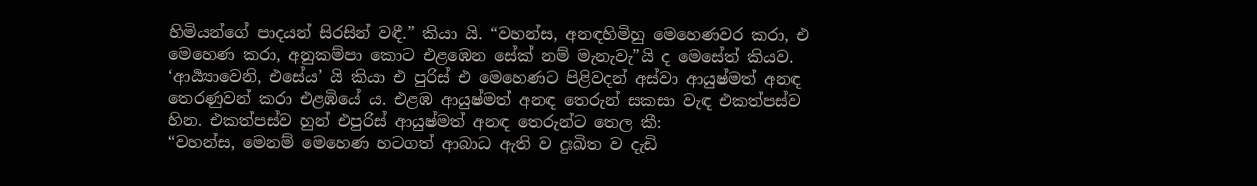හිමියන්ගේ පාදයන් සිරසින් වඳී.” කියා යි. “වහන්ස, අනඳහිමිහු මෙහෙණවර කරා, එ මෙහෙණ කරා, අනුකම්පා කොට එළඹෙන සේක් නම් මැනැවැ”යි ද මෙසේත් කියව.
‘ආර්‍ය්‍යාවෙනි, එසේය’ යි කියා එ පුරිස් එ මෙහෙණට පිළිවදන් අස්වා ආයුෂ්මත් අනඳ තෙරණුවන් කරා එළඹියේ ය. එළඹ ආයුෂ්මත් අනඳ තෙරුන් සකසා වැඳ එකත්පස්ව හින. එකත්පස්ව හුන් එපුරිස් ආයුෂ්මත් අනඳ තෙරුන්ට තෙල කී:
“වහන්ස, මෙනම් මෙහෙණ හටගත් ආබාධ ඇති ව දුඃඛිත ව දැඩි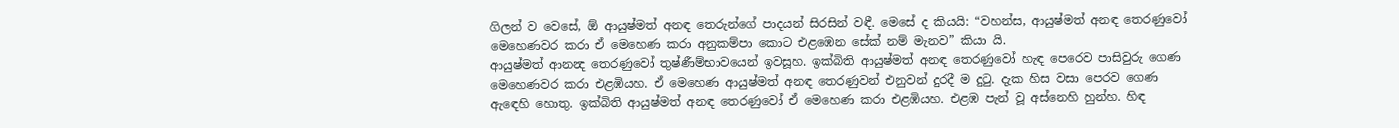ගිලන් ව වෙසේ, ඕ ආයුෂ්මත් අනඳ තෙරුන්ගේ පාදයන් සිරසින් වඳී. මෙසේ ද කියයි: “වහන්ස, ආයුෂ්මත් අනඳ තෙරණුවෝ මෙහෙණවර කරා ඒ මෙහෙණ කරා අනුකම්පා කොට එළඹෙන සේක් නම් මැනව” කියා යි.
ආයුෂ්මත් ආනන්‍ද තෙරණුවෝ තුෂ්ණීම්භාවයෙන් ඉවසූහ. ඉක්බිති ආයුෂ්මත් අනඳ තෙරණුවෝ හැඳ පෙරෙව පාසිවුරු ගෙණ මෙහෙණවර කරා එළඹියහ. ඒ මෙහෙණ ආයුෂ්මත් අනඳ තෙරණුවන් එනුවන් දුරදී ම දුටු. දැක හිස වසා පෙරව ගෙණ ඇඳෙහි හොතු. ඉක්බිති ආයුෂ්මත් අනඳ තෙරණුවෝ ඒ මෙහෙණ කරා එළඹියහ. එළඹ පැන් වූ අස්නෙහි හුන්හ. හිඳ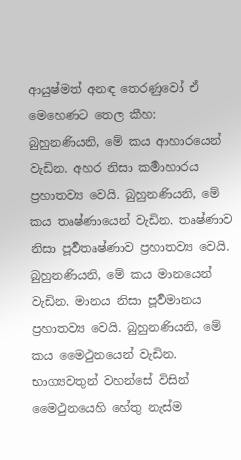ආයුෂ්මත් අනඳ තෙරණුවෝ ඒ මෙහෙණට තෙල කීහ:
බුහුනණියනි, මේ කය ආහාරයෙන් වැඩින. අහර නිසා කර්‍මාහාරය ප්‍රහාතව්‍ය වෙයි. බුහුනණියනි, මේ කය තෘෂ්ණායෙන් වැඩින. තෘෂ්ණාව නිසා පූර්‍වතෘෂ්ණාව ප්‍රහාතව්‍ය වෙයි. බුහුනණියනි, මේ කය මානයෙන් වැඩින. මානය නිසා පූර්‍වමානය ප්‍රහාතව්‍ය වෙයි. බුහුනණියනි, මේ කය මෛථුනයෙන් වැඩින. භාග්‍යවතුන් වහන්සේ විසින් මෛථුනයෙහි හේතු නැස්ම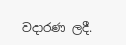වදාරණ ලදී.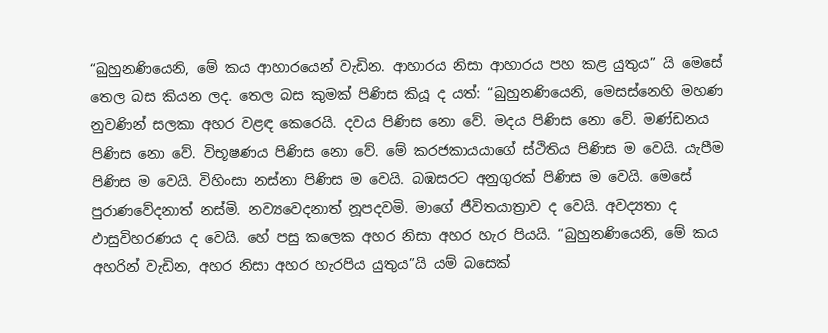“බුහුනණියෙනි, මේ කය ආහාරයෙන් වැඩින. ආහාරය නිසා ආහාරය පහ කළ යුතුය” යි මෙසේ තෙල බස කියන ලද. තෙල බස කුමක් පිණිස කියූ ද යත්: “බුහුනණියෙනි, මෙසස්නෙහි මහණ නුවණින් සලකා අහර වළඳ කෙරෙයි. දවය පිණිස නො වේ. මදය පිණිස නො වේ. මණ්ඩනය පිණිස නො වේ. විභූෂණය පිණිස නො වේ. මේ කරජකායයාගේ ස්ථිතිය පිණිස ම වෙයි. යැපීම පිණිස ම වෙයි. විහිංසා නස්නා පිණිස ම වෙයි. බඹසරට අනුගුරක් පිණිස ම වෙයි. මෙසේ පුරාණවේදනාත් නස්මි. නව්‍යවෙදනාත් නූපදවමි. මාගේ ජීවිතයාත්‍රාව ද වෙයි. අවද්‍යතා ද ඵාසුවිහරණය ද වෙයි. හේ පසු කලෙක අහර නිසා අහර හැර පියයි. “බුහුනණියෙනි, මේ කය අහරින් වැඩින, අහර නිසා අහර හැරපිය යුතුය”යි යම් බසෙක්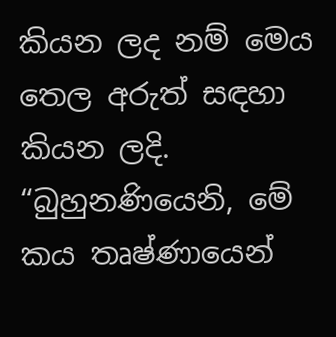කියන ලද නම් මෙය තෙල අරුත් සඳහා කියන ලදි.
“බුහුනණියෙනි, මේ කය තෘෂ්ණායෙන්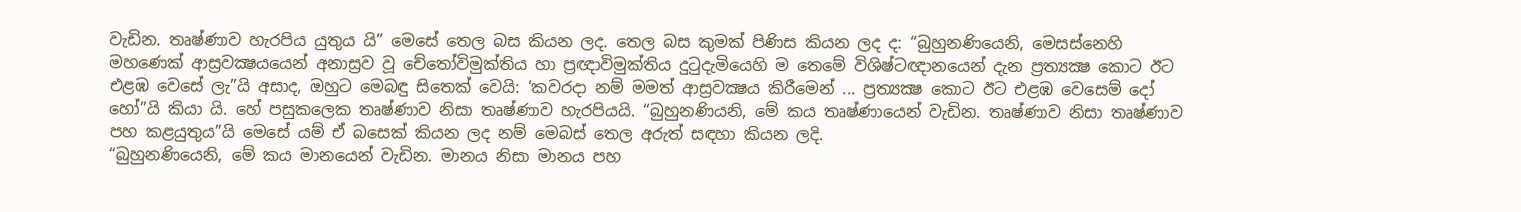වැඩින. තෘෂ්ණාව හැරපිය යුතුය යි” මෙසේ තෙල බස කියන ලද. තෙල බස කුමක් පිණිස කියන ලද ද: “බුහුනණියෙනි, මෙසස්නෙහි මහණෙක් ආස්‍රවක්‍ෂයයෙන් අනාස්‍රව වූ චේතෝවිමුක්තිය හා ප්‍රඥාවිමුක්තිය දුටුදැමියෙහි ම තෙමේ විශිෂ්ටඥානයෙන් දැන ප්‍රත්‍යක්‍ෂ කොට ඊට එළඹ වෙසේ ලැ”යි අසාද, ඔහුට මෙබඳු සිතෙක් වෙයි: ‘කවරදා නම් මමත් ආස්‍රවක්‍ෂය කිරීමෙන් ... ප්‍රත්‍යක්‍ෂ කොට ඊට එළඹ වෙසෙම් දෝ හෝ”යි කියා යි. හේ පසුකලෙක තෘෂ්ණාව නිසා තෘෂ්ණාව හැරපියයි. “බුහුනණියනි, මේ කය තෘෂ්ණායෙන් වැඩින. තෘෂ්ණාව නිසා තෘෂ්ණාව පහ කළයුතුය”යි මෙසේ යම් ඒ බසෙක් කියන ලද නම් මෙබස් තෙල අරුත් සඳහා කියන ලදි.
“බුහුනණියෙනි, මේ කය මානයෙන් වැඩින. මානය නිසා මානය පහ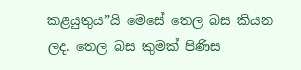කළයුතුය”යි මෙසේ තෙල බස කියන ලද. තෙල බස කුමක් පිණිස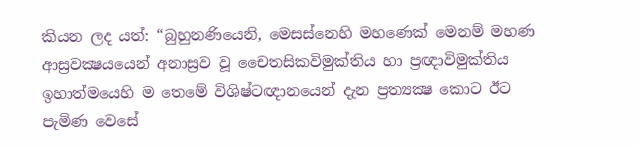කියන ලද යත්: “බුහුනණියෙනි, මෙසස්නෙහි මහණෙක් මෙනම් මහණ ආස්‍රවක්‍ෂයයෙන් අනාස්‍රව වූ චෛතසිකවිමුක්තිය හා ප්‍රඥාවිමුක්තිය ඉහාත්මයෙහි ම තෙමේ විශිෂ්ටඥානයෙන් දැන ප්‍රත්‍යක්‍ෂ කොට ඊට පැමිණ වෙසේ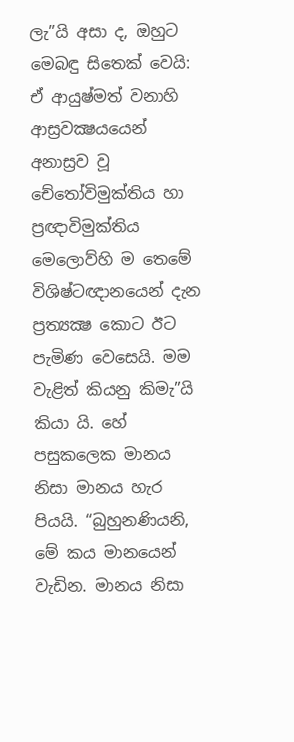ලැ”යි අසා ද, ඔහුට මෙබඳු සිතෙක් වෙයි: ඒ ආයුෂ්මත් වනාහි ආස්‍රවක්‍ෂයයෙන් අනාස්‍රව වූ චේතෝවිමුක්තිය හා ප්‍රඥාවිමුක්තිය මෙලොව්හි ම තෙමේ විශිෂ්ටඥානයෙන් දැන ප්‍රත්‍යක්‍ෂ කොට ඊට පැමිණ වෙසෙයි. මම වැළිත් කියනු කිමැ”යි කියා යි. හේ පසුකලෙක මානය නිසා මානය හැර පියයි. “බුහුනණියනි, මේ කය මානයෙන් වැඩින. මානය නිසා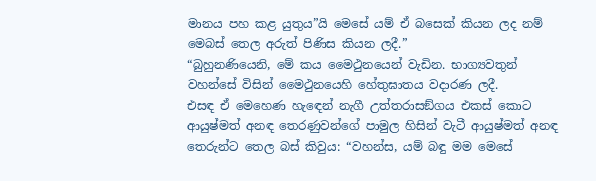මානය පහ කළ යුතුය”යි මෙසේ යම් ඒ බසෙක් කියන ලද නම් මෙබස් තෙල අරුත් පිණිස කියන ලදී.”
“බුහුනණියෙනි, මේ කය මෛථුනයෙන් වැඩින. භාග්‍යවතුන් වහන්සේ විසින් මෛථුනයෙහි හේතුඝාතය වදාරණ ලදී.
එසඳ ඒ මෙහෙණ හැඳෙන් නැගී උත්තරාසඞ්ගය එකස් කොට ආයුෂ්මත් අනඳ තෙරණුවන්ගේ පාමුල හිසින් වැටී ආයුෂ්මත් අනඳ තෙරුන්ට තෙල බස් කිවුය: “වහන්ස, යම් බඳු මම මෙසේ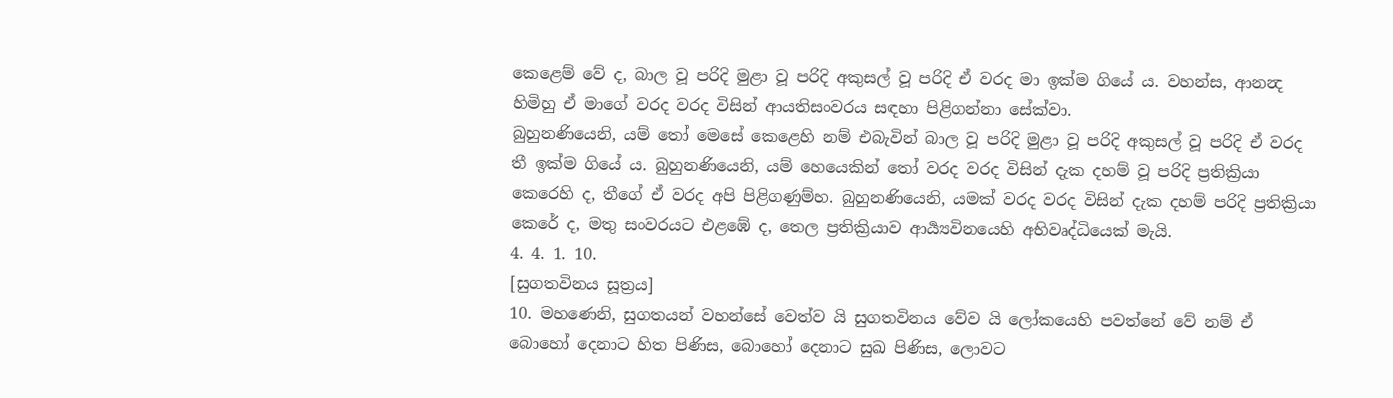කෙළෙම් වේ ද, බාල වූ පරිදි මුළා වූ පරිදි අකුසල් වූ පරිදි ඒ වරද මා ඉක්ම ගියේ ය. වහන්ස, ආනන්‍ද හිමිහු ඒ මාගේ වරද වරද විසින් ආයතිසංවරය සඳහා පිළිගන්නා සේක්වා.
බුහුනණියෙනි, යම් තෝ මෙසේ කෙළෙහි නම් එබැවින් බාල වූ පරිදි මුළා වූ පරිදි අකුසල් වූ පරිදි ඒ වරද තී ඉක්ම ගියේ ය. බුහුනණියෙනි, යම් හෙයෙකින් තෝ වරද වරද විසින් දැක දහම් වූ පරිදි ප්‍රතික්‍රියා කෙරෙහි ද, තීගේ ඒ වරද අපි පිළිගණුම්හ. බුහුනණියෙනි, යමක් වරද වරද විසින් දැක දහම් පරිදි ප්‍රතික්‍රියා කෙරේ ද, මතු සංවරයට එළඹේ ද, තෙල ප්‍රතික්‍රියාව ආර්‍ය්‍යවිනයෙහි අභිවෘද්ධියෙක් මැයි.
4. 4. 1. 10.
[සුගතවිනය සූත්‍රය]
10. මහණෙනි, සුගතයන් වහන්සේ වෙත්ව යි සුගතවිනය වේව යි ලෝකයෙහි පවත්නේ වේ නම් ඒ බොහෝ දෙනාට හිත පිණිස, බොහෝ දෙනාට සුඛ පිණිස, ලොවට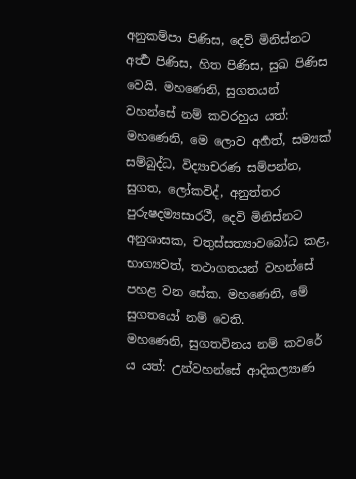අනුකම්පා පිණිස, දෙව් මිනිස්නට අර්‍ත්‍ථ පිණිස, හිත පිණිස, සුඛ පිණිස වෙයි. මහණෙනි, සුගතයන් වහන්සේ නම් කවරහුය යත්:
මහණෙනි, මෙ ලොව අර්‍හත්, සම්‍යක් සම්බුද්ධ, විද්‍යාචරණ සම්පන්න, සුගත, ලෝකවිද්, අනුත්තර පුරුෂදම්‍යසාරථී, දෙවි මිනිස්නට අනුශාසක, චතුස්සත්‍යාවබෝධ කළ, භාග්‍යවත්, තථාගතයන් වහන්සේ පහළ වන සේක. මහණෙනි, මේ සුගතයෝ නම් වෙති.
මහණෙනි, සුගතවිනය නම් කවරේ ය යත්: උන්වහන්සේ ආදිකල්‍යාණ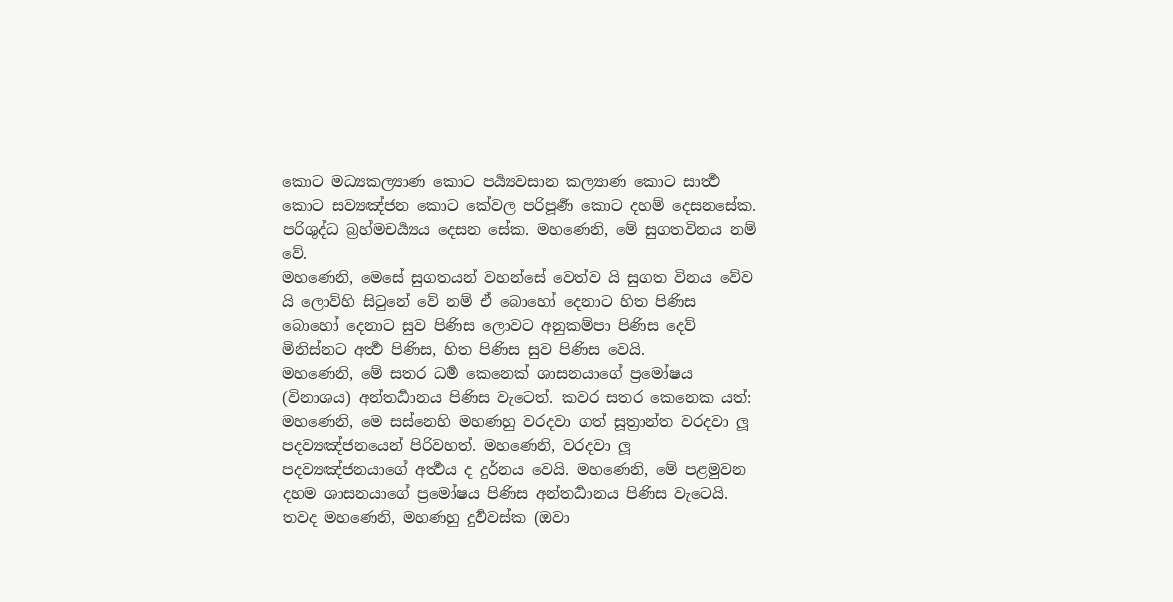කොට මධ්‍යකල්‍යාණ කොට පර්‍ය්‍යවසාන කල්‍යාණ කොට සාර්‍ත්‍ථ කොට සව්‍යඤ්ජන කොට කේවල පරිපූර්‍ණ කොට දහම් දෙසනසේක. පරිශුද්ධ බ්‍රහ්මචර්‍ය්‍යය දෙසන සේක. මහණෙනි, මේ සුගතවිනය නම් වේ.
මහණෙනි, මෙසේ සුගතයන් වහන්සේ වෙත්ව යි සුගත විනය වේව යි ලොව්හි සිටුනේ වේ නම් ඒ බොහෝ දෙනාට හිත පිණිස බොහෝ දෙනාට සුව පිණිස ලොවට අනුකම්පා පිණිස දෙව් මිනිස්නට අර්‍ත්‍ථ පිණිස, හිත පිණිස සුව පිණිස වෙයි.
මහණෙනි, මේ සතර ධර්‍ම කෙනෙක් ශාසනයාගේ ප්‍රමෝෂය (විනාශය) අන්තර්‍ධානය පිණිස වැටෙත්. කවර සතර කෙනෙක යත්:
මහණෙනි, මෙ සස්නෙහි මහණහු වරදවා ගත් සූත්‍රාන්ත වරදවා ලූ පදව්‍යඤ්ජනයෙන් පිරිවහත්. මහණෙනි, වරදවා ලූ පදව්‍යඤ්ජනයාගේ අර්‍ත්‍ථය ද දුර්නය වෙයි. මහණෙනි, මේ පළමුවන දහම ශාසනයාගේ ප්‍රමෝෂය පිණිස අන්තර්‍ධානය පිණිස වැටෙයි.
තවද මහණෙනි, මහණහු දුර්‍වවස්ක (ඔවා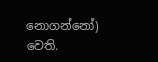නොගන්නෝ) වෙති.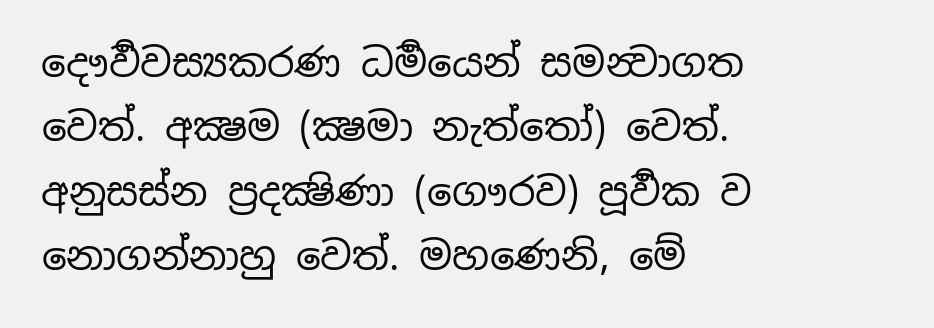දෞර්‍වවස්‍යකරණ ධර්‍මයෙන් සමන්‍වාගත වෙත්. අක්‍ෂම (ක්‍ෂමා නැත්තෝ) වෙත්. අනුසස්න ප්‍රදක්‍ෂිණා (ගෞරව) පූර්‍වක ව නොගන්නාහු වෙත්. මහණෙනි, මේ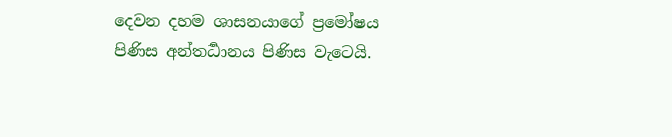දෙවන දහම ශාසනයාගේ ප්‍රමෝෂය පිණිස අන්තර්‍ධානය පිණිස වැටෙයි.